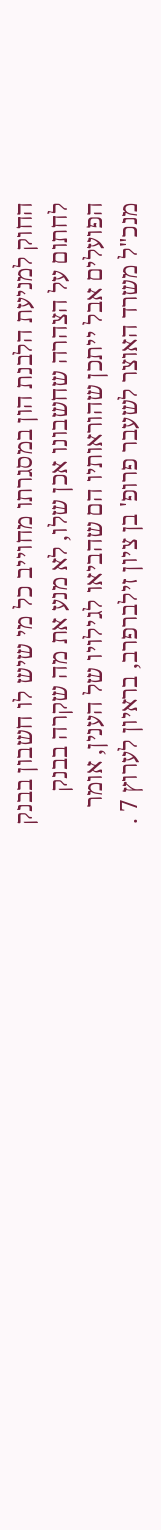החוק למניעת הלבנת הון במסגרתו מחוייב כל מי שיש לו חשבון בבנק לחתום על הצהרה שחשבונו אכן שלו, לא מנע את מה שקרה בבנק הפועלים אבל ייתכן שהוראותיו הם שהביאו לגילויו של הענין, אומר מנכ"ל משרד האוצר לשעבר פרופ' בן ציון זילברפרב, בראיון לערוץ 7 .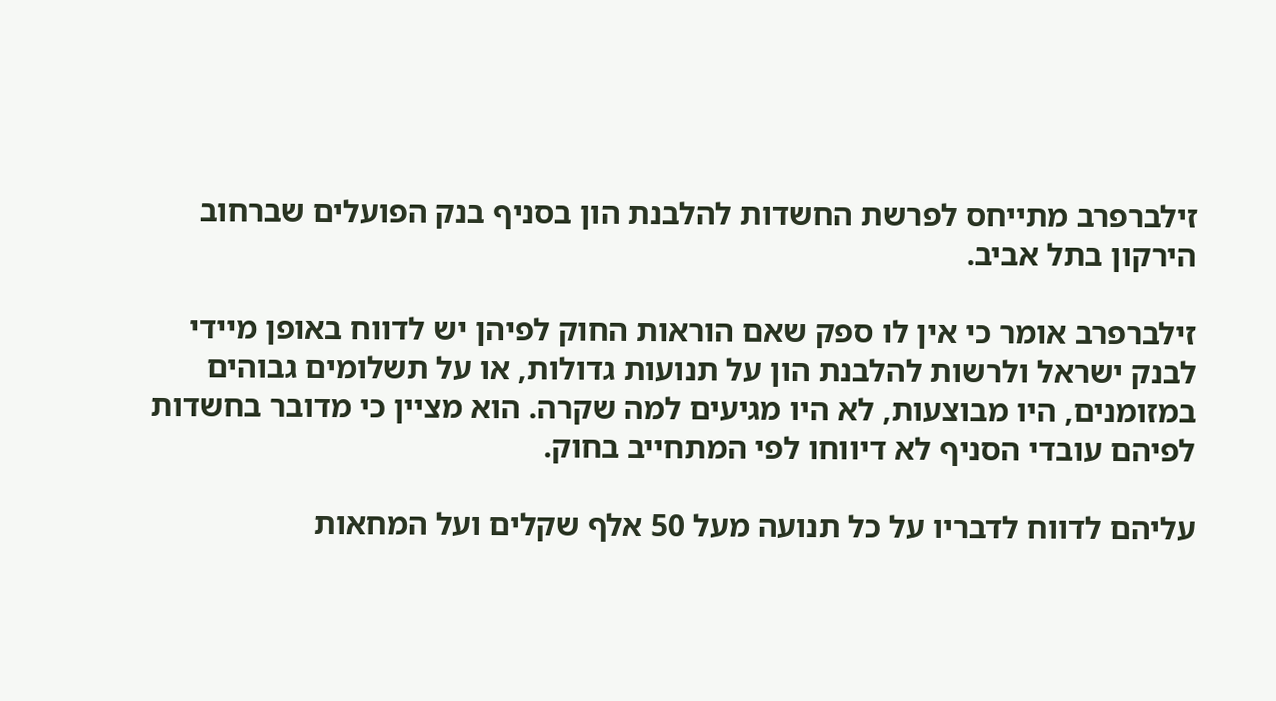זילברפרב מתייחס לפרשת החשדות להלבנת הון בסניף בנק הפועלים שברחוב הירקון בתל אביב.

זילברפרב אומר כי אין לו ספק שאם הוראות החוק לפיהן יש לדווח באופן מיידי לבנק ישראל ולרשות להלבנת הון על תנועות גדולות, או על תשלומים גבוהים במזומנים, היו מבוצעות, לא היו מגיעים למה שקרה. הוא מציין כי מדובר בחשדות לפיהם עובדי הסניף לא דיווחו לפי המתחייב בחוק.

עליהם לדווח לדבריו על כל תנועה מעל 50 אלף שקלים ועל המחאות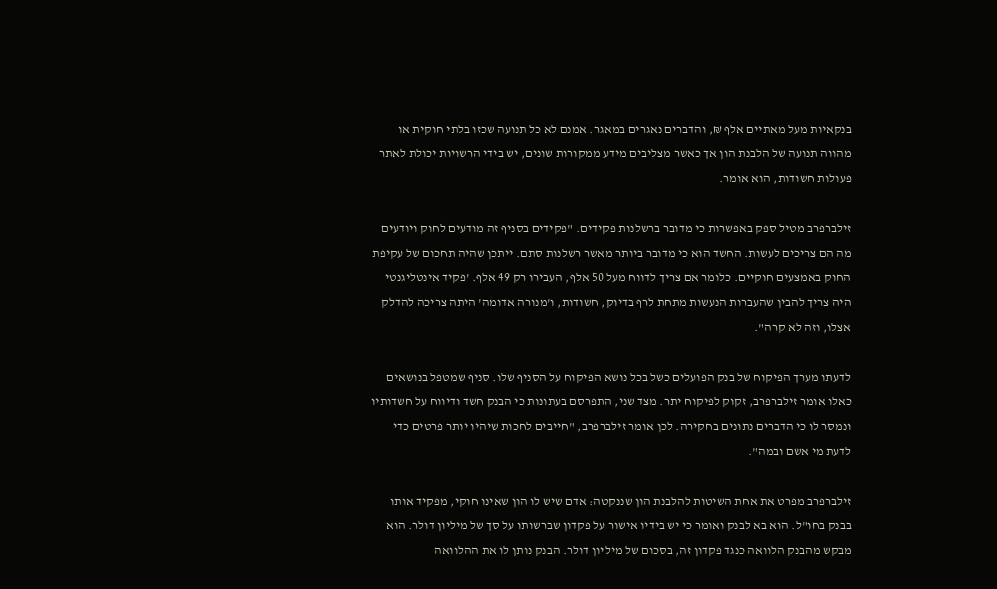בנקאיות מעל מאתיים אלף ₪, והדברים נאגרים במאגר. אמנם לא כל תנועה שכזו בלתי חוקית או מהווה תנועה של הלבנת הון אך כאשר מצליבים מידע ממקורות שונים, יש בידי הרשויות יכולת לאתר פעולות חשודות, הוא אומר.

זילברפרב מטיל ספק באפשרות כי מדובר ברשלנות פקידים. "פקידים בסניף זה מודעים לחוק ויודעים מה הם צריכים לעשות. החשד הוא כי מדובר ביותר מאשר רשלנות סתם. ייתכן שהיה תחכום של עקיפת החוק באמצעים חוקיים. כלומר אם צריך לדווח מעל 50 אלף, העבירו רק 49 אלף. 'פקיד אינטליגנטי היה צריך להבין שהעברות הנעשות מתחת לרף בדיוק, חשודות, ו'מנורה אדומה' היתה צריכה להדלק אצלו, וזה לא קרה".

לדעתו מערך הפיקוח של בנק הפועלים כשל בכל נושא הפיקוח על הסניף שלו. סניף שמטפל בנושאים כאלו אומר זילברפרב, זקוק לפיקוח יתר. מצד שני, התפרסם בעתונות כי הבנק חשד ודיווח על חשדותיו ונמסר לו כי הדברים נתונים בחקירה. לכן אומר זילברפרב, "חייבים לחכות שיהיו יותר פרטים כדי לדעת מי אשם ובמה".

זילברפרב מפרט את אחת השיטות להלבנת הון שננקטה: אדם שיש לו הון שאינו חוקי, מפקיד אותו בבנק בחו"ל. הוא בא לבנק ואומר כי יש בידיו אישור על פקדון שברשותו על סך של מיליון דולר. הוא מבקש מהבנק הלוואה כנגד פקדון זה, בסכום של מיליון דולר. הבנק נותן לו את ההלוואה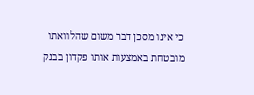כי אינו מסכן דבר משום שהלוואתו מובטחת באמצעות אותו פקדון בבנק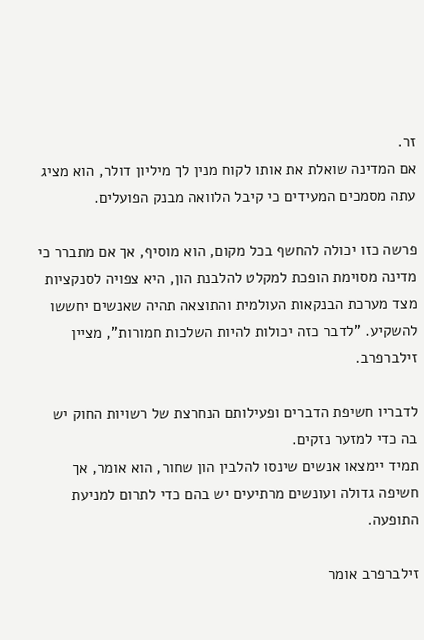זר.
אם המדינה שואלת את אותו לקוח מנין לך מיליון דולר, הוא מציג עתה מסמכים המעידים כי קיבל הלוואה מבנק הפועלים.

פרשה כזו יכולה להחשף בכל מקום, הוא מוסיף, אך אם מתברר כי מדינה מסוימת הופכת למקלט להלבנת הון, היא צפויה לסנקציות מצד מערכת הבנקאות העולמית והתוצאה תהיה שאנשים יחששו להשקיע. "לדבר כזה יכולות להיות השלכות חמורות", מציין זילברפרב.

לדבריו חשיפת הדברים ופעילותם הנחרצת של רשויות החוק יש בה כדי למזער נזקים.
תמיד יימצאו אנשים שינסו להלבין הון שחור, הוא אומר, אך חשיפה גדולה ועונשים מרתיעים יש בהם כדי לתרום למניעת התופעה.

זילברפרב אומר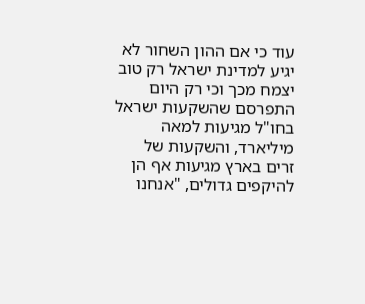עוד כי אם ההון השחור לא יגיע למדינת ישראל רק טוב יצמח מכך וכי רק היום התפרסם שהשקעות ישראל בחו"ל מגיעות למאה מיליארד, והשקעות של זרים בארץ מגיעות אף הן להיקפים גדולים, "אנחנו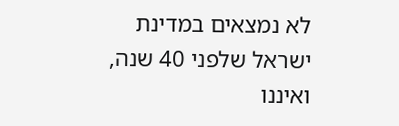לא נמצאים במדינת ישראל שלפני 40 שנה, ואיננו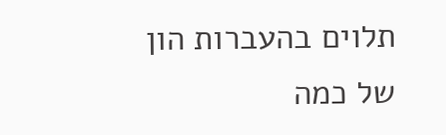תלוים בהעברות הון של כמה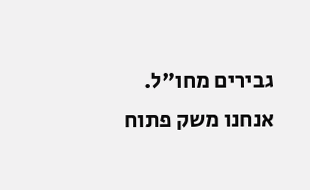גבירים מחו"ל. אנחנו משק פתוח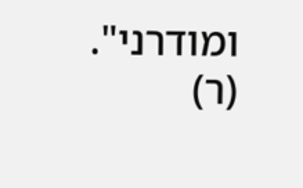ומודרני". (ר)